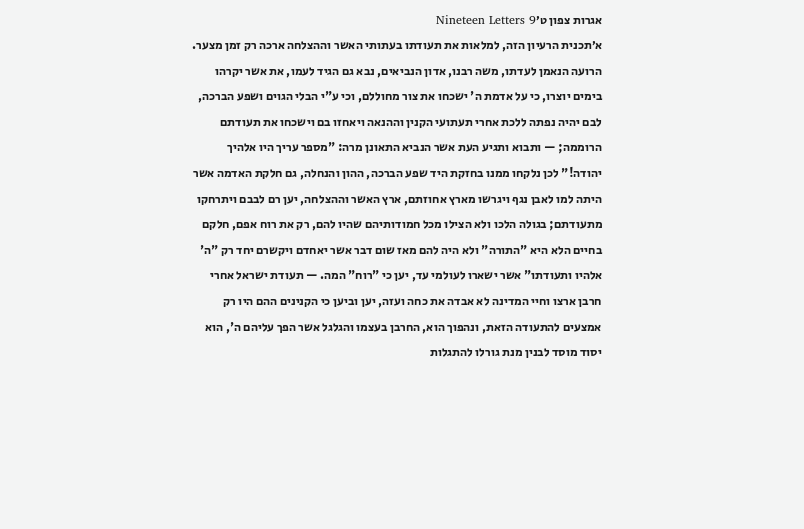אגרות צפון ט׳Nineteen Letters 9
א׳תכנית הרעיון הזה, למלאות את תעודתו בעתותי האשר וההצלחה ארכה רק זמן מצער. הרועה הנאמן לעדתו, משה רבנו, אדון הנביאים, נבא גם הגיד לעמו, את אשר יקרהו בימים יוצרו, כי על אדמת ה' ישכחו את צור מחוללם, וכי ע"י הבלי הגוים ושפע הברכה, לבם יהיה נפתה ללכת אחרי תעתועי הקנין וההנאה ויאחזו בם וישכחו את תעודתם הרוממה; — ותבוא ותגיע העת אשר הנביא התאונן מרה: "מספר עריך היו אלהיך יהודה!" לכן נלקחו ממנו בחזקת היד שפע הברכה, ההון והנחלה, גם חלקת האדמה אשר היתה למו לאבן נגף ויגרשו מארץ אחוזתם, ארץ האשר וההצלחה, יען רם לבבם ויתרחקו מתעודתם; בגולה הלכו ולא הצילו מכל חמודותיהם שהיו להם, רק את רוח אפם, חלקם בחיים הלא היא "התורה" ולא היה להם מאז שום דבר אשר יאחדם ויקשרם יחד רק "ה' אלהיו ותעודתו" אשר ישארו לעולמי עד, יען כי "רוח" המה. — תעודת ישראל אחרי חרבן ארצו וחיי המדינה לא אבדה את כחה ועזה, יען וביען כי הקנינים ההם היו רק אמצעים להתעודה הזאת, ונהפוך הוא, החרבן בעצמו והגלגל אשר הפך עליהם ה', הוא יסוד מוסד לבנין מנת גורלו להתגלות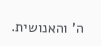ה' והאנושית.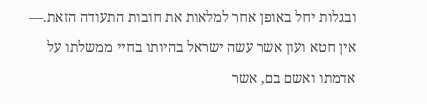ובגלות יחל באופן אחר למלאות את חובות התעודה הזאת.— אין חטא ועון אשר עשה ישראל בהיותו בחיי ממשלתו על אדמתו ואשם בם, אשר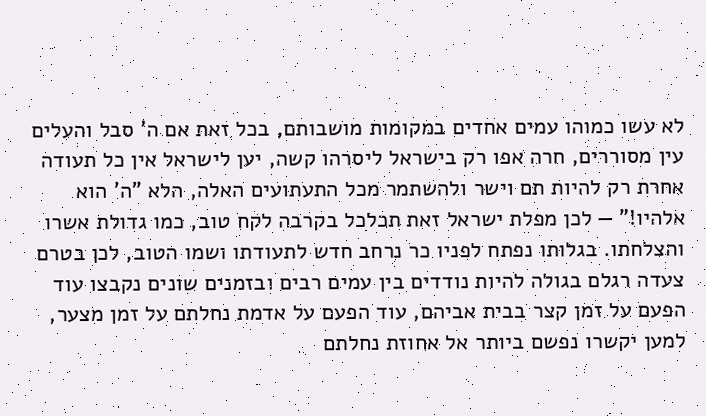לא עשו כמוהו עמים אחדים במקומות מושבותם, בכל זאת אם ה' סבל והעלים עין מסוררים, חרה אפו רק בישראל ליסרהו קשה, יען לישראל אין כל תעודה אחרת רק להיות תם וישר ולהשתמר מכל התעתועים האלה, הלא "ה' הוא אלהיו!" — לכן מפלת ישראל זאת תכלכל בקרבה לקח טוב, כמו גדולת אשרו והצלחתו. בגלותו נפתח לפניו כר נרחב חדש לתעודתו ושמו הטוב, לכן בטרם צעדה רגלם בגולה להיות נודדים בין עמים רבים ובזמנים שונים נקבצו עוד הפעם על זמן קצר בבית אביהם, עוד הפעם על אדמת נחלתם על זמן מצער, למען יקשרו נפשם ביותר אל אחוזת נחלתם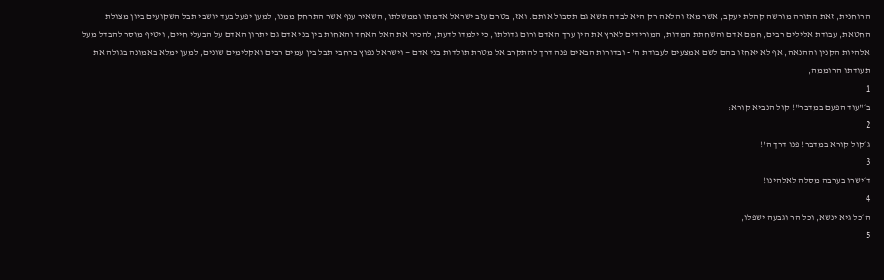הרוחנית, זאת התורה מורשה קהלת יעקב, אשר מאז והלאה רק היא לבדה תשא גם תסבול אותם. ואז, בטרם עזב ישראל אדמתו וממשלתו, השאיר ענף אשר התרחק ממנו, למען יפעל בעד יושבי תבל השקועים ביון מצולת החטאת, עבודת אלילים רבים, חמם אדם והשחתת המדות, המורידים לארץ את הין ערך האדם ורום גדולתו, כי ילמדו לדעת, להכיר את האל האחד והאחות בין בני אדם גם יתרון האדם על הבעלי חיים, ויטיף מוסר להבדל מעל אלהיות הקנין וההנאה, אף לא יאחזו בהם לשם אמצעים לעבודת ה' - ובדורות הבאים פנה דרך להתקרב אל מטרת תולדות בני אדם — וישראל נפוץ ברחבי תבל בין עמים רבים ואקלימים שונים, למען ימלא באמונה בגולה את תעודתו הרוממה,
1
ב׳"עוד הפעם במדבר"! קול הנביא קורא:
2
ג׳קול קורא במדבר! פנו דרך ה'!
3
ד׳ישרו בערבה מסלה לאלהינו!
4
ה׳כל גיא ינשא, וכל הר וגבעה ישפלו,
5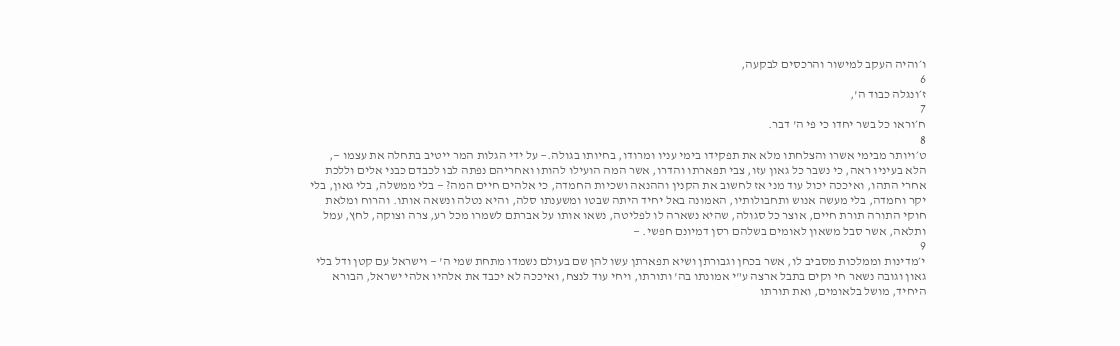ו׳והיה העקב למישור והרכסים לבקעה,
6
ז׳ונגלה כבוד ה',
7
ח׳וראו כל בשר יחדו כי פי ה' דבר.
8
ט׳ויותר מבימי אשרו והצלחתו מלא את תפקידו בימי עניו ומרודו, בחיותו בגולה.— על ידי הגלות המר ייטיב בתחלה את עצמו —, הלא בעיניו ראה, כי נשבר כל גאון עזו, צבי תפארתו והדרו, אשר המה הועילו להותו ואחריהם נפתה לבו לכבדם כבני אלים וללכת אחרי התהו, ואיככה יכול עוד מני אז לחשוב את הקנין וההנאה ושכיות החמדה, כי אלהים חיים המה? — בלי ממשלה, בלי גאון, בלי יקר וחמדה, בלי מעשה אנוש ותחבולותיו, האמונה באל יחיד היתה שבטו ומשענתו סלה, והיא נטלה ונשאה אותו. והרוח ומלאת חוקי התורה תורת חיים, אוצר כל סגולה, שהיא נשארה לו לפליטה, נשאו אותו על אברתם לשמרו מכל רע, צרה וצוקה, לחץ, עמל ותלאה, אשר סבל משאון לאומים בשלהם רסן דמיונם חפשי. —
9
י׳מדינות וממלכות מסביב לו, אשר בכחן וגבורתן ושיא תפארתן עשו להן שם בעולם נשמדו מתחת שמי ה' — וישראל עם קטן ודל בלי גאון וגובה נשאר חי וקים בתבל ארצה ע"י אמונתו בה' ותורתו, ויחי עוד לנצח, ואיככה לא יכבד את אלהיו אלהי ישראל, הבורא היחיד, מושל בלאומים, ואת תורתו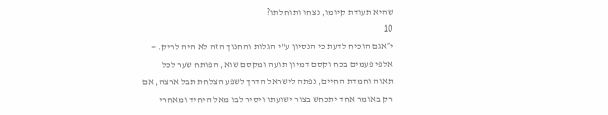שהיא תעודת קיומו, נצחו ותוחלתו?
10
י״אגם הוכיח לדעת כי הנסיון ע"י הגלות והחנוך הזה לא היה לריק. — אלפי פעמים בכח וקסם דמיון תועה ומקסם שוא, הפותח שער לכל תאוה וחמדת החיים, נפתה לישראל הדרך לשפע הצלחת תבל ארצה, אם רק באומר אחד יתכחש בצור ישועתו ויסיר לבו מאל היחיד ומאחרי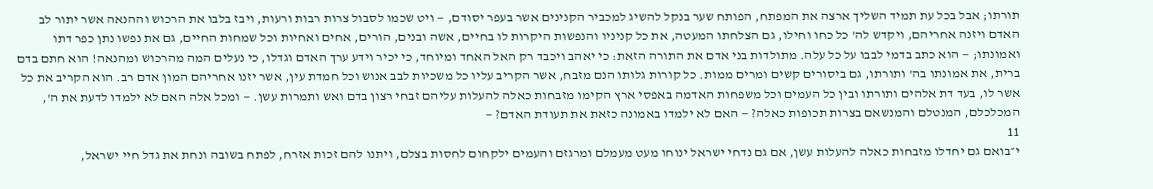תורתו; אבל בכל עת תמיד השליך ארצה את המפתח, הפותח שער בנקל להשיג למכביר הקנינים אשר בעפר יסודם, — ויט שכמו לסבול צרות רבות ורעות, ויבז בלבו את הרכוש וההנאה אשר יתור לב האדם ויזנה אחריהם, ויקדש לה' כל כחו וחילו, גם הצלחתו המעטה, את כל קניניו והנפשות היקרות לו בחיים, אשה ובנים, הורים, אחים ואחיות וכל שמחות החיים, גם את נפשו נתן כפר דתו ואמונתו; — הוא כתב בדמי לבבו על כל עלה. מתולדות בני אדם את התורה הזאת: כי יאהב ויכבד רק האל האחד ומיוחד, כי יכיר וידע ערך האדם וגדלו, כי נעלים המה מהרכוש ומהנאה! הוא חתם בדם ברית, את אמונתו בה' ותורתו, גם ביסורים קשים ומרים ממות. כל קורות גלותו הנם מזבח, אשר הקריב עליו כל משכיות לבב אנוש וכל חמדת עין, אשר יזנו אחריהם המון אדם רב. הוא הקריב את כל אשר לו, בעד דת אלהים ותורתו ובין כל העמים וכל משפחות האדמה באפסי ארץ הקימו מזבחות כאלה להעלות עליהם זבחי רצון בדם ואש ותמרות עשן. — ומכל אלה האם לא ילמדו לדעת את ה', המכלכלם, המנטלם והמנשאם בצרות תכופות כאלה? — האם לא ילמדו באמונה כזאת את תעודת האדם? —
11
י״בואם גם יחדלו מזבחות כאלה להעלות עשן, אם גם נדחי ישראל ינוחו מעט מעמלם ומרגזם והעמים ילקחום לחסות בצלם, ויתנו להם זכות אזרח, לפתח בשובה ונחת את גדל חיי ישראל,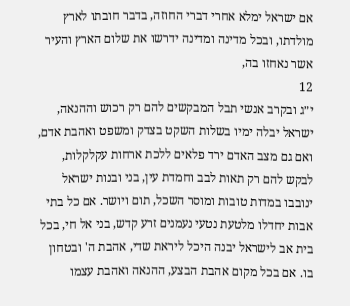אם ישראל ימלא אחרי דברי החוזה, בדבר חובתו לארץ מולדתו, ובכל מדינה ומדינה ידרשו את שלום הארץ והעיר אשר נאחזו בה,
12
י״ג ובקרב אנשי תבל המבקשים להם רק רכוש וההנאה, ישראל יבלה ימיו בשלות השקט בצדק ומשפט ואהבת אדם, ואם גם מצב האדם ירד פלאים ללכת ארחות עקלקלות, לבקש להם רק תאות לבב וחמדת עין, בני ובנות ישראל ינובבו במדות טובות ומוסר השכל, תום ויושר. אם כל בתי אבות יחדלו מלטעת נטעי נעמנים זרע קדש, בני אל חי, בכל בית אב לישראל יבנה היכל ליראת שדי, אהבת ה' ובטחון בו. אם בכל מקום אהבת הבצע, ההנאה ואהבת עצמו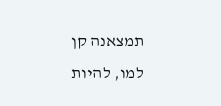תמצאנה קן למו, להיות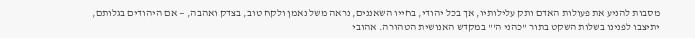מסבות להניע את פעולות האדם ותק עלילותיו, אך בכל יהודי, בחייו השאננים, נראה משל נאמן ולקח טוב, בצדק ואהבה, — אם היהודים בגלותם, יתיצבו לפנינו בשלות השקט בתור "כהני ה'" במקדש האנושית הטהורה. אהובי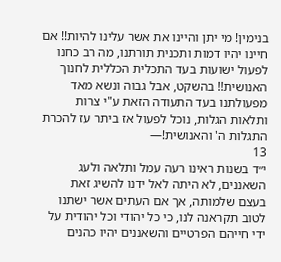בנימין! מי יתן והיינו את אשר עלינו להיות!! אם חיינו יהיו דמות ותכנית תורתנו, מה רב כחנו לפעול ישועות בעד התכלית הכללית לחנוך האנושית!! בהשקט, אבל גבוה ונשא מאד מפעולתנו בעד התעודה הזאת ע"י צרות ותלאות הגלות, נוכל לפעול אז ביתר עז להכרת התגלות ה' והאנושית!—
13
י״ד בשנות ראינו רעה עמל ותלאה ולעג השאננים, לא היתה לאל ידנו להשיג זאת בעצם שלמותה, אך אם העתים אשר ישתנו לטוב תקראנה לנו, כי כל יהודי וכל יהודית על ידי חייהם הפרטיים והשאננים יהיו כהנים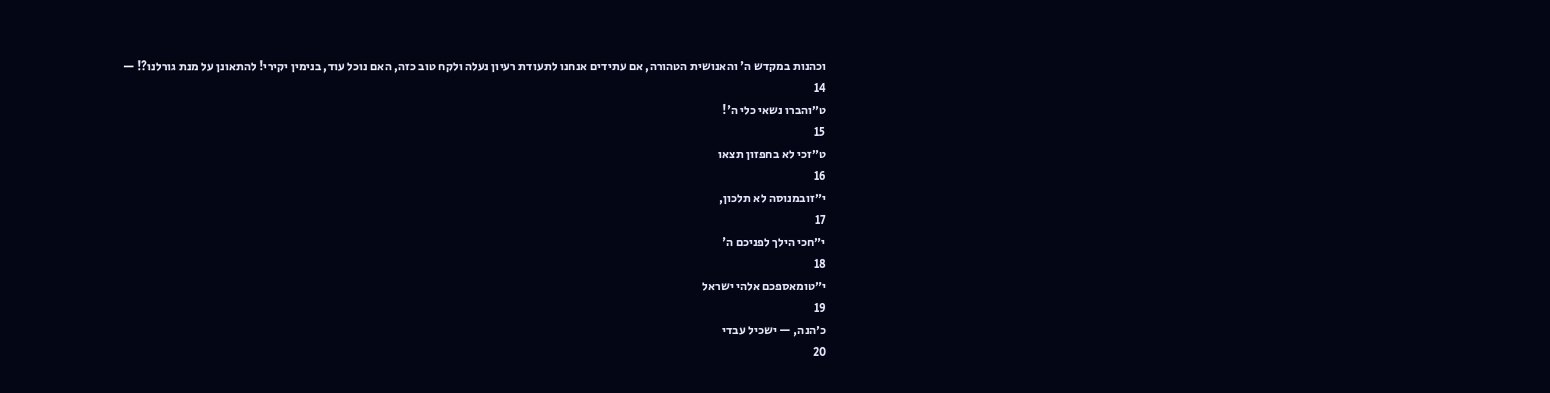וכהנות במקדש ה' והאנושית הטהורה, אם עתידים אנחנו לתעודת רעיון נעלה ולקח טוב כזה, האם נוכל עוד, בנימין יקירי! להתאונן על מנת גורלנו?! —
14
ט״והברו נשאי כלי ה'!
15
ט״זכי לא בחפזון תצאו
16
י״זובמנוסה לא תלכון,
17
י״חכי הילך לפניכם ה'
18
י״טומאספכם אלהי ישראל
19
כ׳הנה, — ישכיל עבדי
20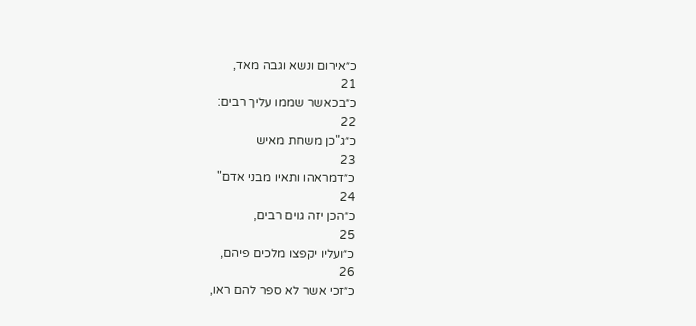כ״אירום ונשא וגבה מאד,
21
כ״בכאשר שממו עליך רבים:
22
כ״ג"כן משחת מאיש
23
כ״דמראהו ותאיו מבני אדם"
24
כ״הכן יזה גוים רבים,
25
כ״ועליו יקפצו מלכים פיהם,
26
כ״זכי אשר לא ספר להם ראו,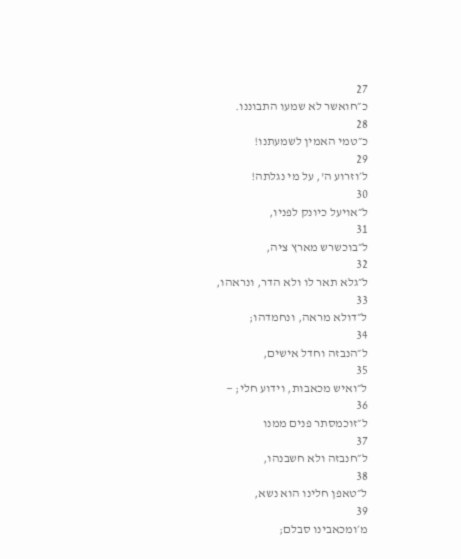27
כ״חואשר לא שמעו התבוננו.
28
כ״טמי האמין לשמעתנו!
29
ל׳וזרוע ה', על מי נגלתה!
30
ל״אויעל כיונק לפניו,
31
ל״בוכשרש מארץ ציה,
32
ל״גלא תאר לו ולא הדר, ונראהו,
33
ל״דולא מראה, ונחמדהו;
34
ל״הנבזה וחדל אישים,
35
ל״ואיש מכאבות, וידוע חלי; —
36
ל״זוכמסתר פנים ממנו
37
ל״חנבזה ולא חשבנהו,
38
ל״טאפן חלינו הוא נשא,
39
מ׳ומכאבינו סבלם;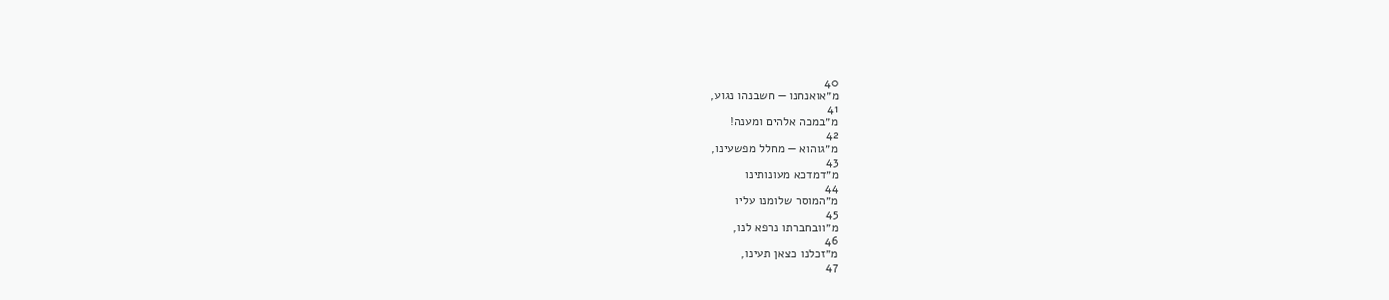40
מ״אואנחנו — חשבנהו נגוע,
41
מ״במכה אלהים ומענה!
42
מ״גוהוא — מחלל מפשעינו,
43
מ״דמדכא מעונותינו
44
מ״המוסר שלומנו עליו
45
מ״וובחברתו נרפא לנו,
46
מ״זכלנו כצאן תעינו,
47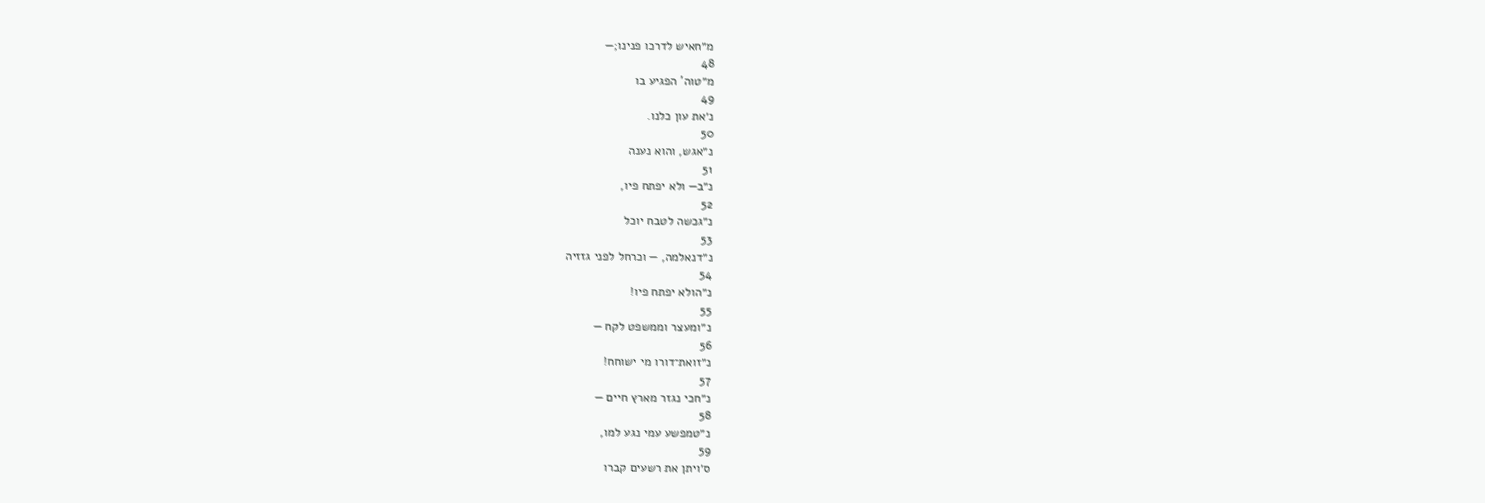מ״חאיש לדרכו פנינו;—
48
מ״טוה' הפגיע בו
49
נ׳את עון כלנו.
50
נ״אגש, והוא נענה
51
נ״ב— ולא יפתח פיו,
52
נ״גכשה לטבח יוכל
53
נ״דנאלמה, — וכרחל לפני גזזיה
54
נ״הולא יפתח פיו!
55
נ״ומעצר וממשפט לקח —
56
נ״זואת־דורו מי ישוחח!
57
נ״חכי נגזר מארץ חיים —
58
נ״טמפשע עמי נגע למו,
59
ס׳ויתן את רשעים קברו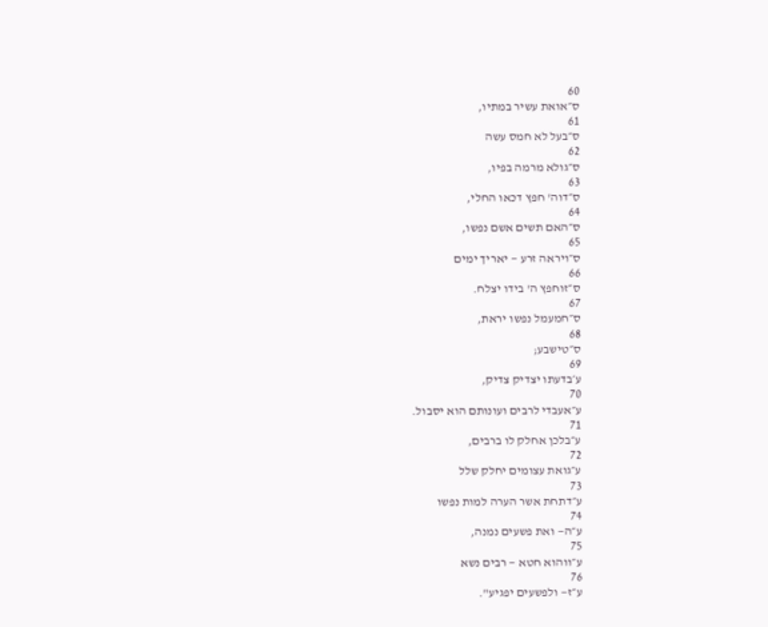60
ס״אואת עשיר במתיו,
61
ס״בעל לא חמס עשה
62
ס״גולא מרמה בפיו,
63
ס״דוה' חפץ דכאו החלי,
64
ס״האם תשים אשם נפשו,
65
ס״ויראה זרע — יאריך ימים
66
ס״זוחפץ ה' בידו יצלח.
67
ס״חמעמל נפשו יראת,
68
ס״טישבע;
69
ע׳בדעתו יצדיק צדיק,
70
ע״אעבדי לרבים ועונותם הוא יסבול.
71
ע״בלכן אחלק לו ברבים,
72
ע״גואת עצומים יחלק שלל
73
ע״דתחת אשר הערה למות נפשו
74
ע״ה— ואת פשעים נמנה,
75
ע״ווהוא חטא — רבים נשא
76
ע״ז— ולפשעים יפגיע".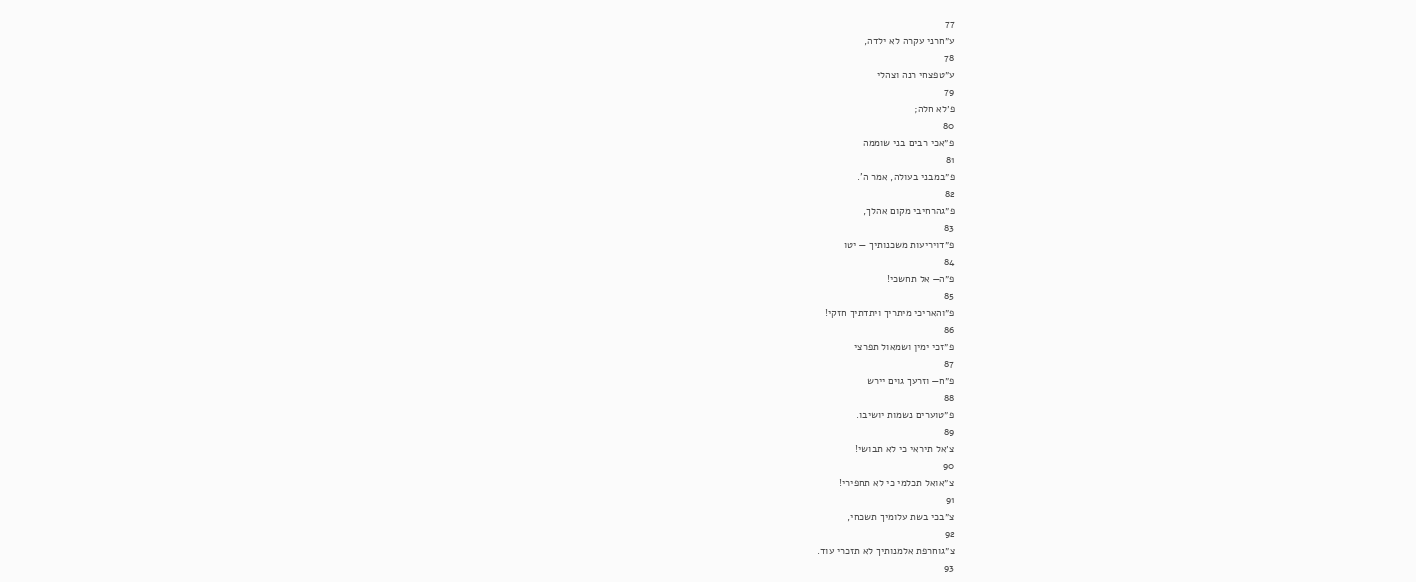77
ע״חרני עקרה לא ילדה,
78
ע״טפצחי רנה וצהלי
79
פ׳לא חלה;
80
פ״אכי רבים בני שוממה
81
פ״במבני בעולה, אמר ה'.
82
פ״גהרחיבי מקום אהלך,
83
פ״דויריעות משכנותיך — יטו
84
פ״ה— אל תחשכי!
85
פ״והאריכי מיתריך ויתדתיך חזקי!
86
פ״זכי ימין ושמאול תפרצי
87
פ״ח— וזרעך גוים יירש
88
פ״טוערים נשמות יושיבו.
89
צ׳אל תיראי כי לא תבושי!
90
צ״אואל תכלמי כי לא תחפירי!
91
צ״בכי בשת עלומיך תשכחי,
92
צ״גוחרפת אלמנותיך לא תזכרי עוד.
93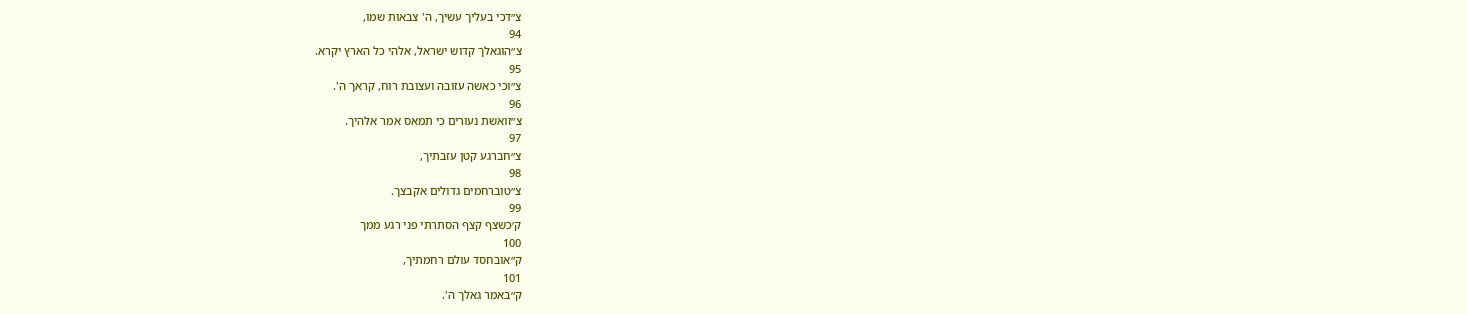צ״דכי בעליך עשיך, ה' צבאות שמו,
94
צ״הוגאלך קדוש ישראל, אלהי כל הארץ יקרא.
95
צ״וכי כאשה עזובה ועצובת רוח, קראך ה'.
96
צ״זואשת נעורים כי תמאס אמר אלהיך.
97
צ״חברגע קטן עזבתיך,
98
צ״טוברחמים גדולים אקבצך.
99
ק׳כשצף קצף הסתרתי פני רגע ממך
100
ק״אובחסד עולם רחמתיך,
101
ק״באמר גאלך ה'.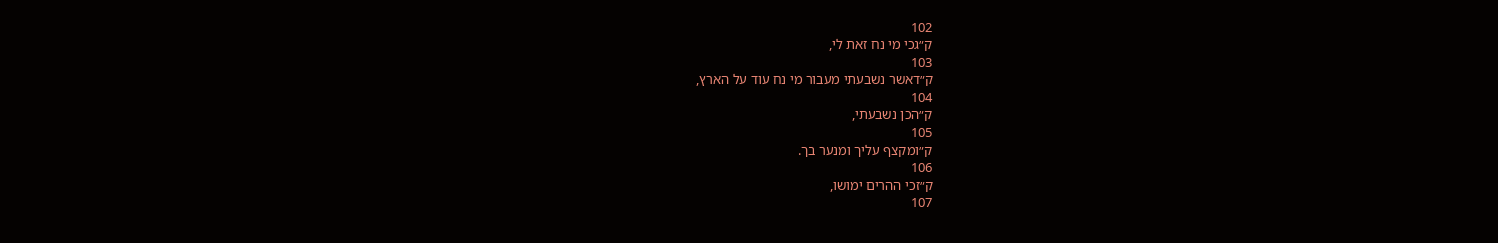102
ק״גכי מי נח זאת לי,
103
ק״דאשר נשבעתי מעבור מי נח עוד על הארץ,
104
ק״הכן נשבעתי,
105
ק״ומקצף עליך ומנער בך.
106
ק״זכי ההרים ימושו,
107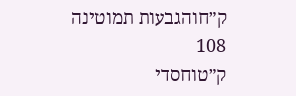ק״חוהגבעות תמוטינה
108
ק״טוחסדי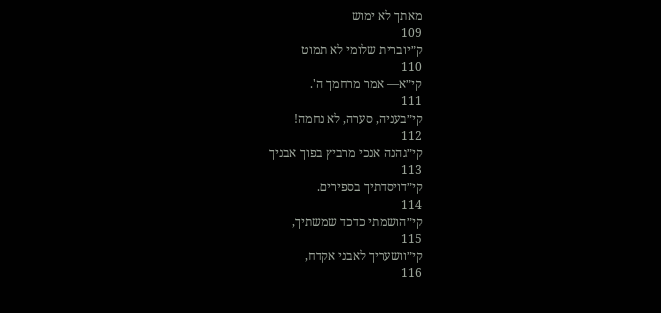מאתך לא ימוש
109
ק״יוברית שלומי לא תמוט
110
קי״א— אמר מרחמך ה'.
111
קי״בעניה, סערה, לא נחמה!
112
קי״גהנה אנכי מרביץ בפוך אבניך
113
קי״דויסדתיך בספירים.
114
קי״הושמתי כדכד שמשתיך,
115
קי״וושעריך לאבני אקדח,
116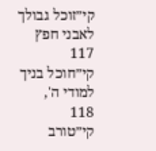קי״זוכל גבולך לאבני חפץ
117
קי״חוכל בניך למודי ה',
118
קי״טורב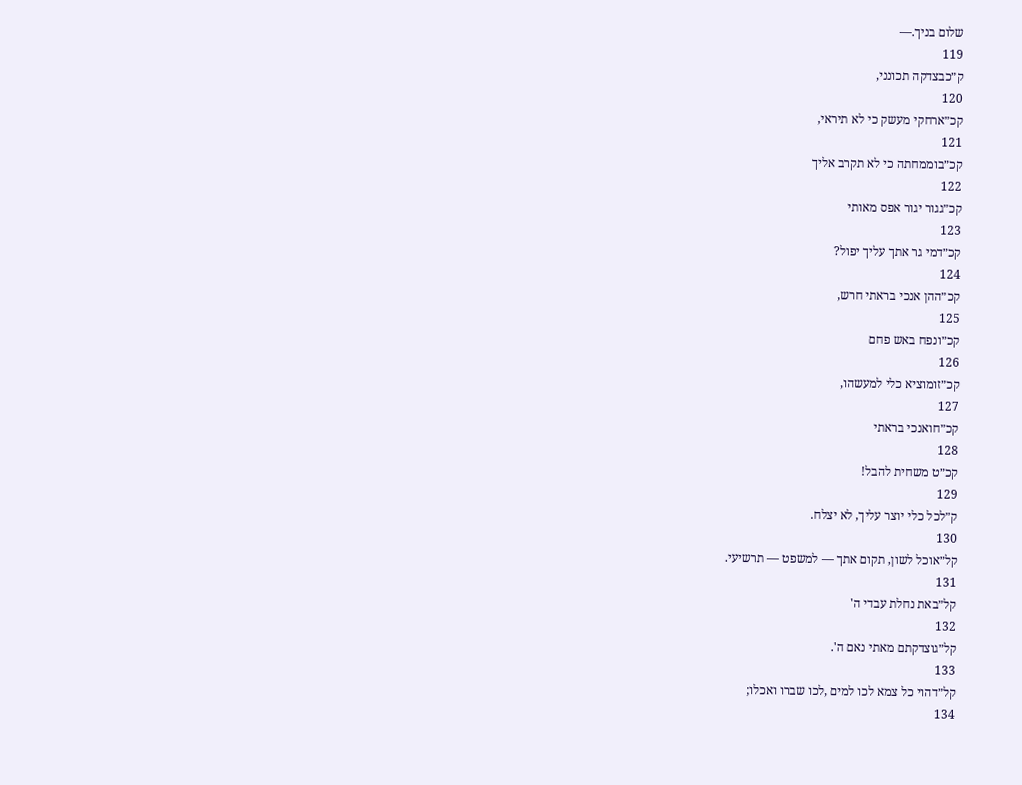שלום בניך.—
119
ק״כבצדקה תכונני,
120
קכ״ארחקי מעשק כי לא תיראי,
121
קכ״בוממחתה כי לא תקרב אליך
122
קכ״גגור יגור אפס מאותי
123
קכ״דמי גר אתך עליך יפול?
124
קכ״ההן אנכי בראתי חרש,
125
קכ״ונפח באש פחם
126
קכ״זומוציא כלי למעשהו,
127
קכ״חואנכי בראתי
128
קכ״ט משחית להבל!
129
ק״לכל כלי יוצר עליך, לא יצלח.
130
קל״אוכל לשון, תקום אתך — למשפט — תרשיעי.
131
קל״באת נחלת עבדי ה'
132
קל״גוצדקתם מאתי נאם ה'.
133
קל״דהוי כל צמא לכו למים ,לכו שברו ואכלו;
134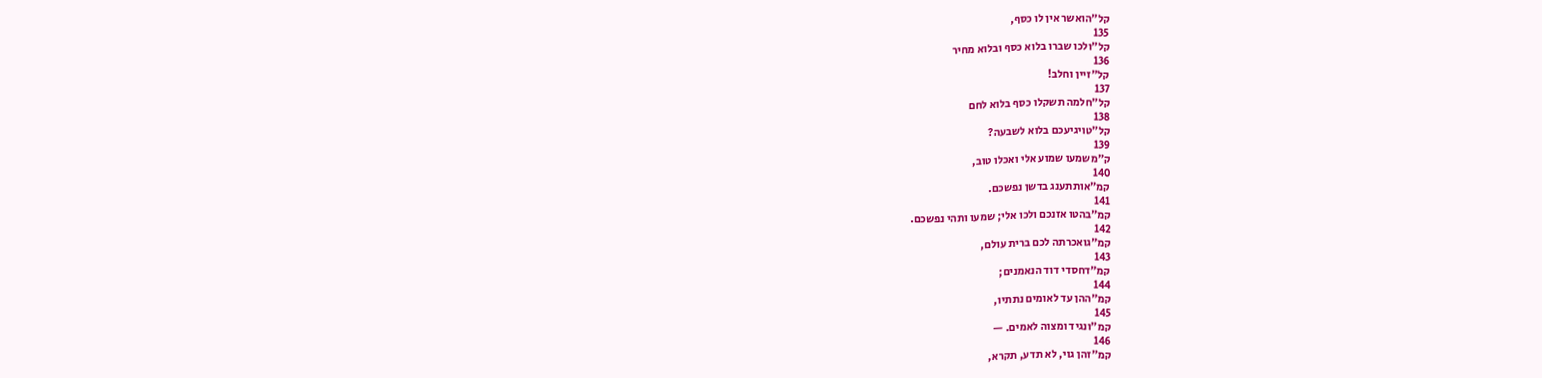קל״הואשר אין לו כסף,
135
קל״ולכו שברו בלוא כסף ובלוא מחיר
136
קל״זיין וחלב!
137
קל״חלמה תשקלו כסף בלוא לחם
138
קל״טויגיעכם בלוא לשבעה?
139
ק״משמעו שמוע אלי ואכלו טוב,
140
קמ״אותתענג בדשן נפשכם.
141
קמ״בהטו אזנכם ולכו אלי; שמעו ותהי נפשכם.
142
קמ״גואכרתה לכם ברית עולם,
143
קמ״דחסדי דוד הנאמנים;
144
קמ״ההן עד לאומים נתתיו,
145
קמ״ונגיד ומצוה לאמים. —
146
קמ״זהן גוי, לא תדע, תקרא,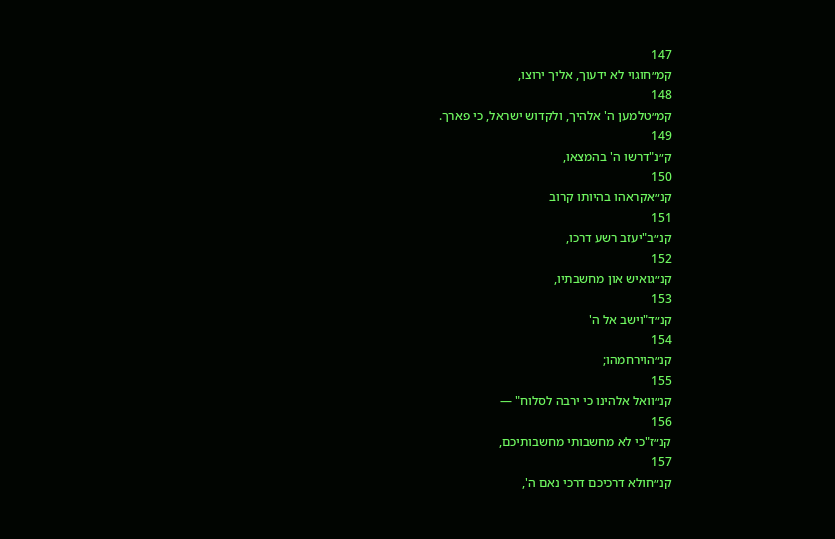147
קמ״חוגוי לא ידעוך, אליך ירוצו,
148
קמ״טלמען ה' אלהיך, ולקדוש ישראל, כי פארך.
149
ק״נ"דרשו ה' בהמצאו,
150
קנ״אקראהו בהיותו קרוב
151
קנ״ב"יעזב רשע דרכו,
152
קנ״גואיש און מחשבתיו,
153
קנ״ד"וישב אל ה'
154
קנ״הוירחמהו;
155
קנ״וואל אלהינו כי ירבה לסלוח" —
156
קנ״ז"כי לא מחשבותי מחשבותיכם,
157
קנ״חולא דרכיכם דרכי נאם ה',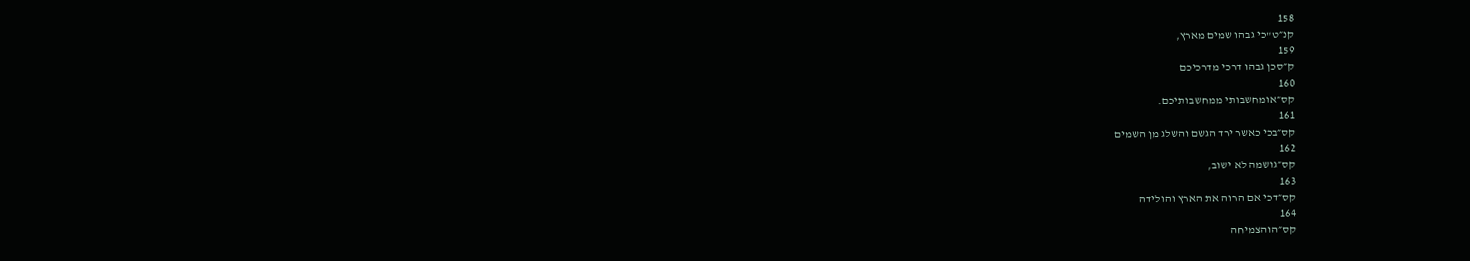158
קנ״ט"כי גבהו שמים מארץ,
159
ק״סכן גבהו דרכי מדרכיכם
160
קס״אומחשבותי ממחשבותיכם.
161
קס״בכי כאשר ירד הגשם והשלג מן השמים
162
קס״גושמה לא ישוב,
163
קס״דכי אם הרוה את הארץ והולידה
164
קס״הוהצמיחה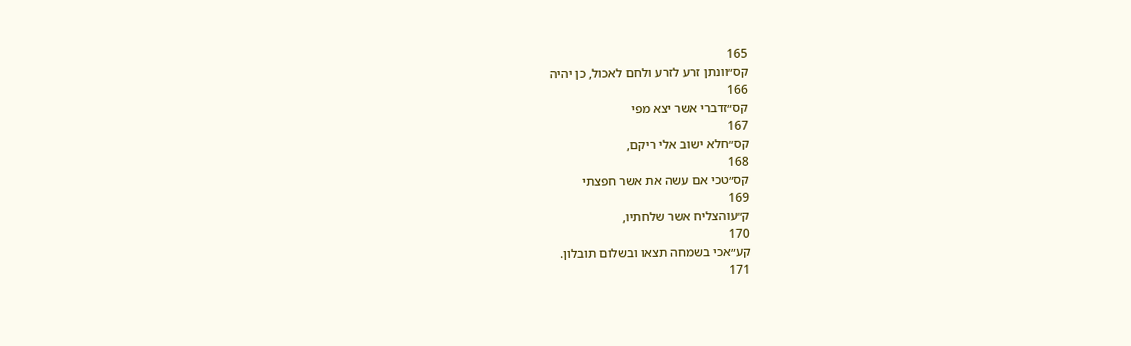165
קס״וונתן זרע לזרע ולחם לאכול, כן יהיה
166
קס״זדברי אשר יצא מפי
167
קס״חלא ישוב אלי ריקם,
168
קס״טכי אם עשה את אשר חפצתי
169
ק״עוהצליח אשר שלחתיו,
170
קע״אכי בשמחה תצאו ובשלום תובלון.
171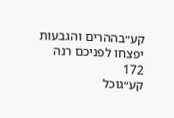קע״בההרים והגבעות יפצחו לפניכם רנה
172
קע״גוכל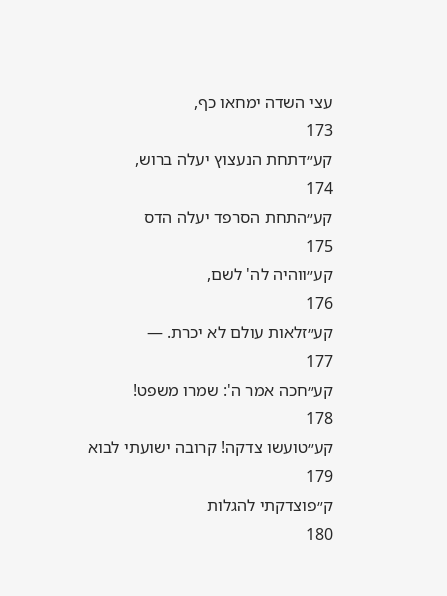עצי השדה ימחאו כף,
173
קע״דתחת הנעצוץ יעלה ברוש,
174
קע״התחת הסרפד יעלה הדס
175
קע״ווהיה לה' לשם,
176
קע״זלאות עולם לא יכרת. —
177
קע״חכה אמר ה': שמרו משפט!
178
קע״טועשו צדקה! קרובה ישועתי לבוא
179
ק״פוצדקתי להגלות
180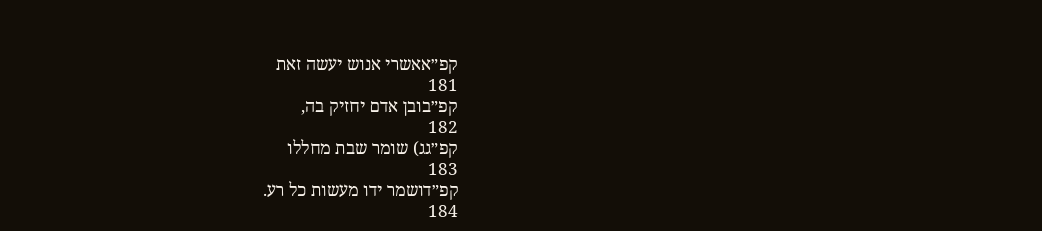קפ״אאשרי אנוש יעשה זאת
181
קפ״בובן אדם יחזיק בה,
182
קפ״גג) שומר שבת מחללו
183
קפ״דושמר ידו מעשות כל רע.
184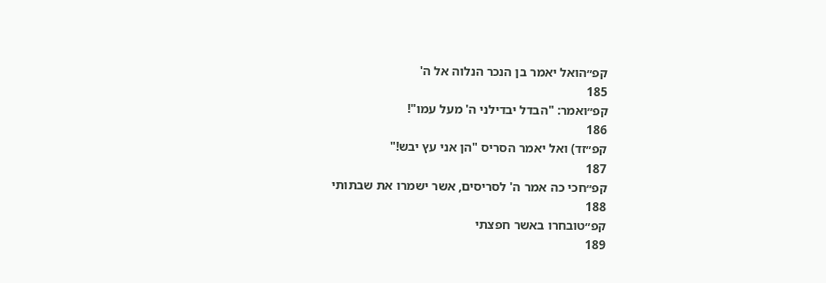קפ״הואל יאמר בן הנכר הנלוה אל ה'
185
קפ״ואמר: "הבדל יבדילני ה' מעל עמו"!
186
קפ״זד) ואל יאמר הסריס "הן אני עץ יבש!"
187
קפ״חכי כה אמר ה' לסריסים, אשר ישמרו את שבתותי
188
קפ״טובחרו באשר חפצתי
189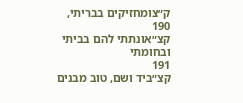ק״צומחזיקים בבריתי,
190
קצ״אונתתי להם בביתי ובחומתי
191
קצ״ביד ושם, טוב מבנים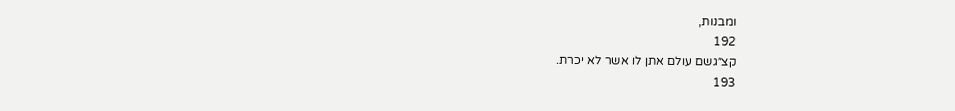ומבנות,
192
קצ״גשם עולם אתן לו אשר לא יכרת.
193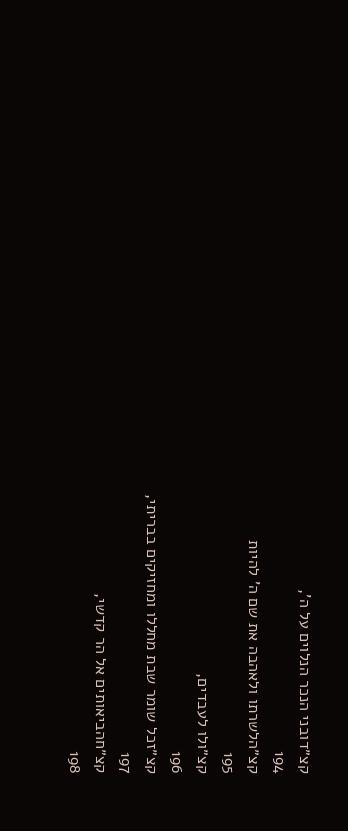קצ״דובני הנכר הנלוים על ה',
194
קצ״הלשרתו ולאהבה את שם ה' להיות
195
קצ״ולו לעבדים,
196
קצ״זכל שומר שבת מחללו ומחזיקים בבריתי,
197
קצ״חהביאותים אל הר קדשי,
198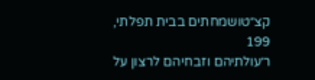קצ״טושמחתים בבית תפלתי,
199
ר׳עולתיהם וזבחיהם לרצון על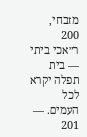מזבחי,
200
ר״אכי ביתי — בית תפלה יקרא לכל העמים. —
201